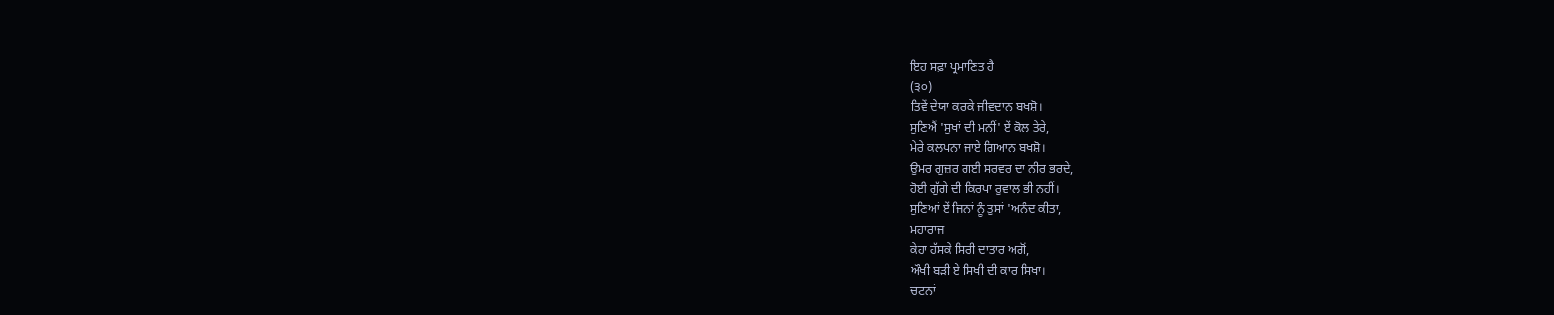ਇਹ ਸਫ਼ਾ ਪ੍ਰਮਾਣਿਤ ਹੈ
(੩੦)
ਤਿਵੇਂ ਦੇਯਾ ਕਰਕੇ ਜੀਵਦਾਨ ਬਖਸ਼ੋ।
ਸੁਣਿਐਂ 'ਸੁਖਾਂ ਦੀ ਮਨੀਂ' ਏਂ ਕੋਲ ਤੇਰੇ,
ਮੇਰੇ ਕਲਪਨਾ ਜਾਏ ਗਿਆਨ ਬਖਸ਼ੋ।
ਉਮਰ ਗੁਜ਼ਰ ਗਈ ਸਰਵਰ ਦਾ ਨੀਰ ਭਰਦੇ,
ਹੋਈ ਗੁੱਗੇ ਦੀ ਕਿਰਪਾ ਰੁਵਾਲ ਭੀ ਨਹੀਂ।
ਸੁਣਿਆਂ ਏਂ ਜਿਨਾਂ ਨੂੰ ਤੁਸਾਂ 'ਅਨੰਦ ਕੀਤਾ,
ਮਹਾਰਾਜ
ਕੇਹਾ ਹੱਸਕੇ ਸਿਰੀ ਦਾਤਾਰ ਅਗੋਂ,
ਔਖੀ ਬੜੀ ਏ ਸਿਖੀ ਦੀ ਕਾਰ ਸਿਖਾ।
ਚਟਨਾਂ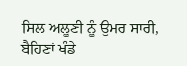ਸਿਲ ਅਲੂਣੀ ਨੂੰ ਉਮਰ ਸਾਰੀ,
ਬੈਹਿਣਾਂ ਖੰਡੇ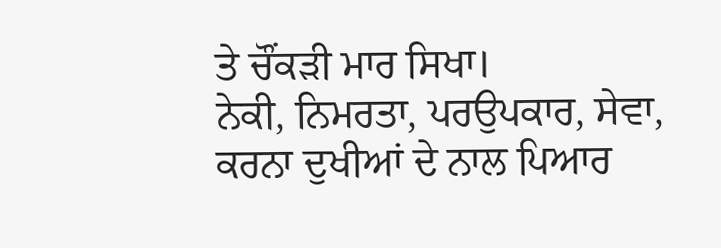ਤੇ ਚੌਂਕੜੀ ਮਾਰ ਸਿਖਾ।
ਨੇਕੀ, ਨਿਮਰਤਾ, ਪਰਉਪਕਾਰ, ਸੇਵਾ,
ਕਰਨਾ ਦੁਖੀਆਂ ਦੇ ਨਾਲ ਪਿਆਰ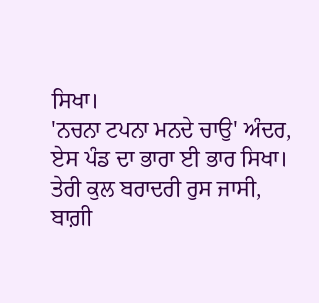ਸਿਖਾ।
'ਨਚਨਾ ਟਪਨਾ ਮਨਦੇ ਚਾਉ' ਅੰਦਰ,
ਏਸ ਪੰਡ ਦਾ ਭਾਰਾ ਈ ਭਾਰ ਸਿਖਾ।
ਤੇਰੀ ਕੁਲ ਬਰਾਦਰੀ ਰੁਸ ਜਾਸੀ,
ਬਾਗ਼ੀ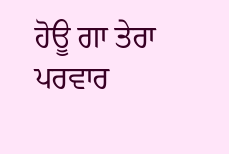ਹੋਊ ਗਾ ਤੇਰਾ ਪਰਵਾਰ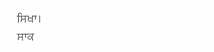ਸਿਖਾ।
ਸਾਕ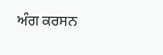ਅੰਗ ਕਰਸਨ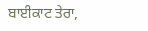ਬਾਈਕਾਟ ਤੇਰਾ,